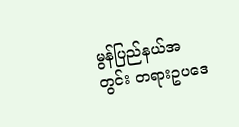မွန်ပြည်နယ်အတွင်း တရားဥပဒေ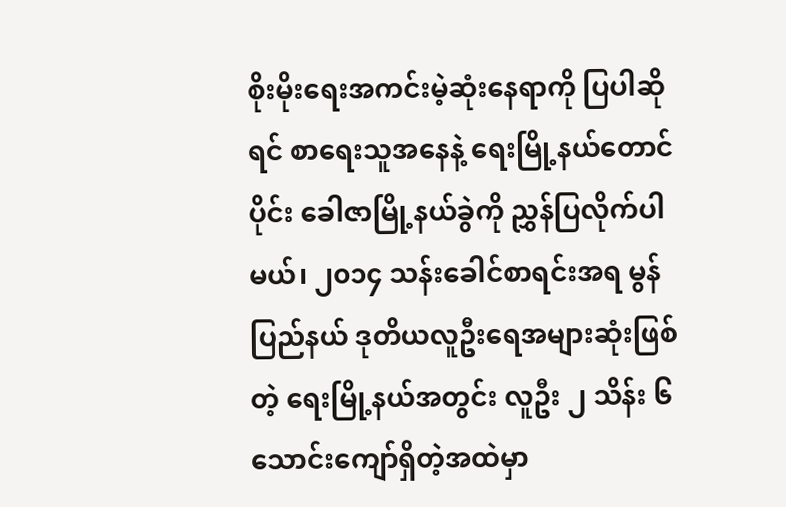စိုးမိုးရေးအကင်းမဲ့ဆုံးနေရာကို ပြပါဆိုရင် စာရေးသူအနေနဲ့ ရေးမြို့နယ်တောင်ပိုင်း ခေါဇာမြို့နယ်ခွဲကို ညွှန်ပြလိုက်ပါမယ်၊ ၂၀၁၄ သန်းခေါင်စာရင်းအရ မွန်ပြည်နယ် ဒုတိယလူဦးရေအများဆုံးဖြစ်တဲ့ ရေးမြို့နယ်အတွင်း လူဦး ၂ သိန်း ၆ သောင်းကျော်ရှိတဲ့အထဲမှာ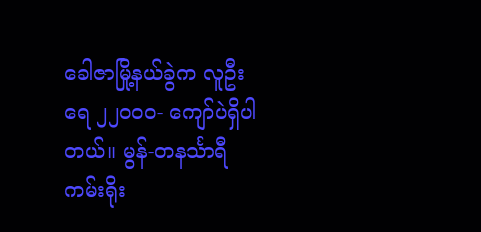ခေါဇာမြို့နယ်ခွဲက လူဦးရေ ၂၂၀ဝ၀- ကျော်ပဲရှိပါတယ်။ မွန်-တနင်္သာရီကမ်းရိုး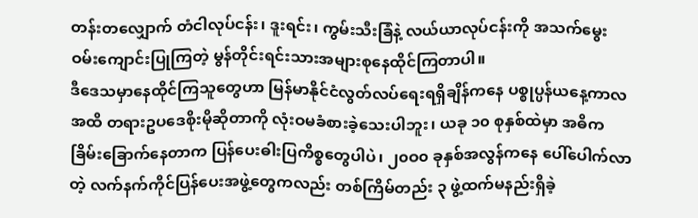တန်းတလျှောက် တံငါလုပ်ငန်း၊ ဒူးရင်း၊ ကွမ်းသီးခြံနဲ့ လယ်ယာလုပ်ငန်းကို အသက်မွေးဝမ်းကျောင်းပြုကြတဲ့ မွန်တိုင်းရင်းသားအများစုနေထိုင်ကြတာပါ။
ဒီဒေသမှာနေထိုင်ကြသူတွေဟာ မြန်မာနိုင်ငံလွတ်လပ်ရေးရရှိချိန်ကနေ ပစ္စုပ္ပန်ယနေ့ကာလအထိ တရားဥပဒေစိုးမိုဆိုတာကို လုံးဝမခံစားခဲ့သေးပါဘူး၊ ယခု ၁၀ စုနှစ်ထဲမှာ အဓိကခြိမ်းခြောက်နေတာက ပြန်ပေးဓါးပြကိစ္စတွေပါပဲ၊ ၂၀ဝ၀ ခုနှစ်အလွန်ကနေ ပေါ်ပေါက်လာတဲ့ လက်နက်ကိုင်ပြန်ပေးအဖွဲ့တွေကလည်း တစ်ကြိမ်တည်း ၃ ဖွဲ့ထက်မနည်းရှိခဲ့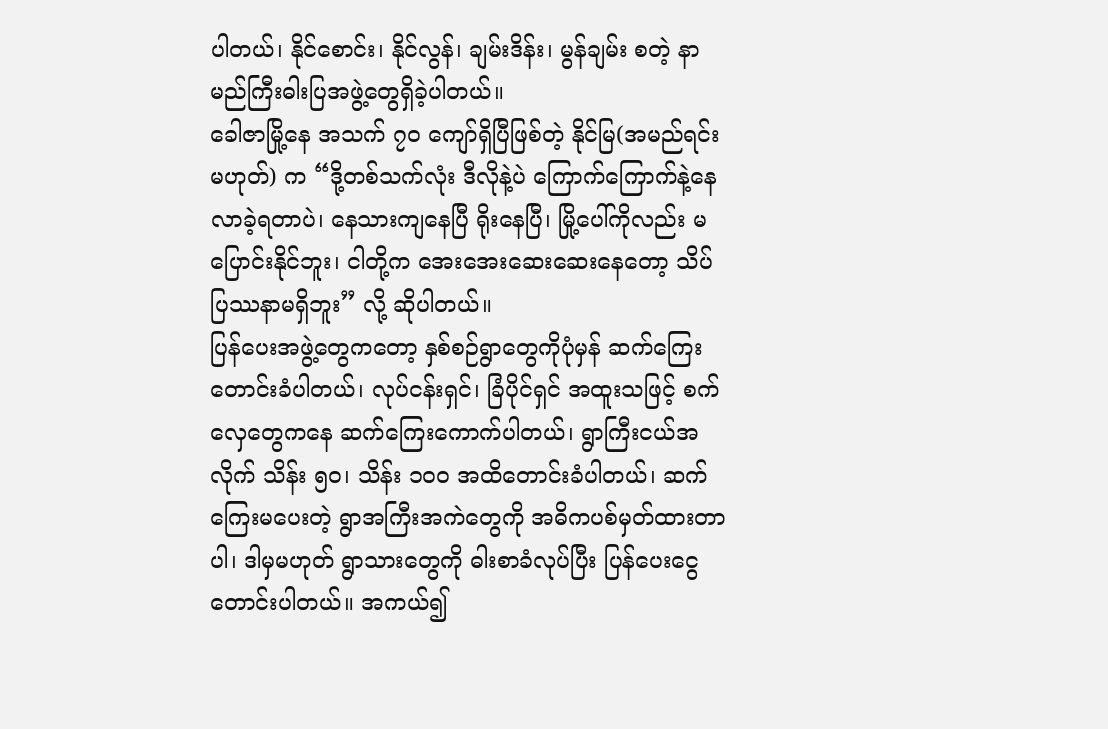ပါတယ်၊ နိုင်စောင်း၊ နိုင်လွန်၊ ချမ်းဒိန်း၊ မွန်ချမ်း စတဲ့ နာမည်ကြီးဓါးပြအဖွဲ့တွေရှိခဲ့ပါတယ်။
ခေါဇာမြို့နေ အသက် ၇၀ ကျော်ရှိပြီဖြစ်တဲ့ နိုင်မြ(အမည်ရင်းမဟုတ်) က “ဒို့တစ်သက်လုံး ဒီလိုနဲ့ပဲ ကြောက်ကြောက်နဲ့နေလာခဲ့ရတာပဲ၊ နေသားကျနေပြီ ရိုးနေပြီ၊ မြို့ပေါ်ကိုလည်း မပြောင်းနိုင်ဘူး၊ ငါတို့က အေးအေးဆေးဆေးနေတော့ သိပ်ပြဿနာမရှိဘူး” လို့ ဆိုပါတယ်။
ပြန်ပေးအဖွဲ့တွေကတော့ နှစ်စဉ်ရွာတွေကိုပုံမှန် ဆက်ကြေးတောင်းခံပါတယ်၊ လုပ်ငန်းရှင်၊ ခြံပိုင်ရှင် အထူးသဖြင့် စက်လှေတွေကနေ ဆက်ကြေးကောက်ပါတယ်၊ ရွာကြီးငယ်အလိုက် သိန်း ၅၀၊ သိန်း ၁၀ဝ အထိတောင်းခံပါတယ်၊ ဆက်ကြေးမပေးတဲ့ ရွာအကြီးအကဲတွေကို အဓိကပစ်မှတ်ထားတာပါ၊ ဒါမှမဟုတ် ရွာသားတွေကို ဓါးစာခံလုပ်ပြီး ပြန်ပေးငွေတောင်းပါတယ်။ အကယ်၍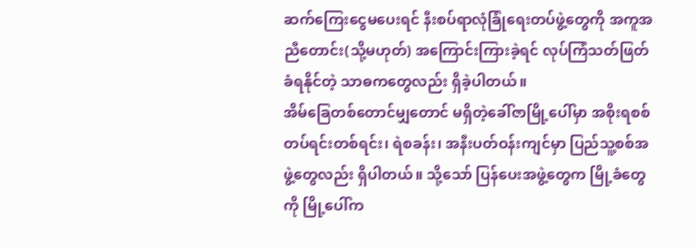ဆက်ကြေးငွေမပေးရင် နီးစပ်ရာလုံခြုံရေးတပ်ဖွဲ့တွေကို အကူအညီတောင်း(သို့မဟုတ်) အကြောင်းကြားခဲ့ရင် လုပ်ကြံသတ်ဖြတ်ခံရနိုင်တဲ့ သာဓကတွေလည်း ရှိခဲ့ပါတယ်။
အိမ်ခြေတစ်တောင်မျှတောင် မရှိတဲ့ခေါ်ဇာမြို့ပေါ်မှာ အစိုးရစစ်တပ်ရင်းတစ်ရင်း၊ ရဲစခန်း၊ အနီးပတ်ဝန်းကျင်မှာ ပြည်သူ့စစ်အဖွဲ့တွေလည်း ရှိပါတယ်။ သို့သော် ပြန်ပေးအဖွဲ့တွေက မြို့ခံတွေကို မြို့ပေါ်က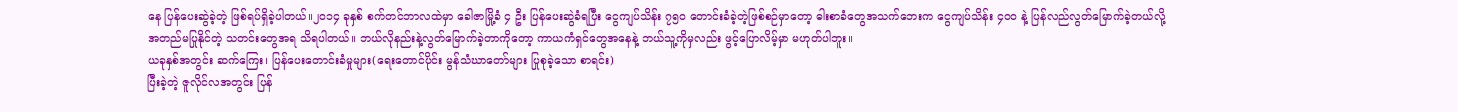နေ ပြန်ပေးဆွဲခဲ့တဲ့ ဖြစ်ရပ်ရှိခဲ့ပါတယ်။၂၀၁၄ ခုနှစ် စက်တင်ဘာလထဲမှာ ခေါဇာမြို့ခံ ၄ ဦး ပြန်ပေးဆွဲခံရပြီး ငွေကျပ်သိန်း ၇၅၀ တောင်းခံခဲ့တဲ့ဖြစ်စဉ်မှာတော့ ဓါးစာခံတွေအသက်ဘေးက ငွေကျပ်သိန်း ၄၀ဝ နဲ့ ပြန်လည်လွတ်မြောက်ခဲ့တယ်လို့ အတည်မပြုနိုင်တဲ့ သတင်းတွေအရ သိရပါတယ်။ ဘယ်လိုနည်းနဲ့လွတ်မြောက်ခဲ့တာကိုတော့ ကာယကံရှင်တွေအနေနဲ့ ဘယ်သူ့ကိုမှလည်း ဖွင့်ပြောလိမ့်မှာ မဟုတ်ပါဘူး။
ယခုနှစ်အတွင်း ဆက်ကြေး၊ ပြန်ပေးတောင်းခံမှုများ(ရေးတောင်ပိုင်း မွန်သံဃာတော်များ ပြုစုခဲ့သော စာရင်း)
ပြီးခဲ့တဲ့ ဇူလိုင်လအတွင်း ပြန်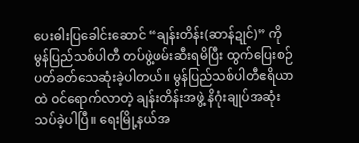ပေးဓါးပြခေါင်းဆောင် “ချန်းတိန်း(ဆာန်ဍုင်)” ကို မွန်ပြည်သစ်ပါတီ တပ်ဖွဲ့ဖမ်းဆီးရမိပြီး ထွက်ပြေးစဉ် ပတ်ခတ်သေဆုံးခဲ့ပါတယ်။ မွန်ပြည်သစ်ပါတီဧရိယာထဲ ဝင်ရောက်လာတဲ့ ချန်းတိန်းအဖွဲ့ နိဂုံးချုပ်အဆုံးသပ်ခဲ့ပါပြီ။ ရေးမြို့နယ်အ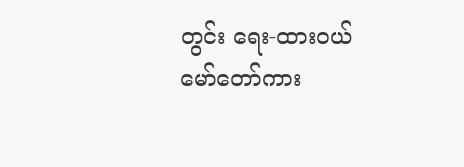တွင်း ရေး-ထားဝယ် မော်တော်ကား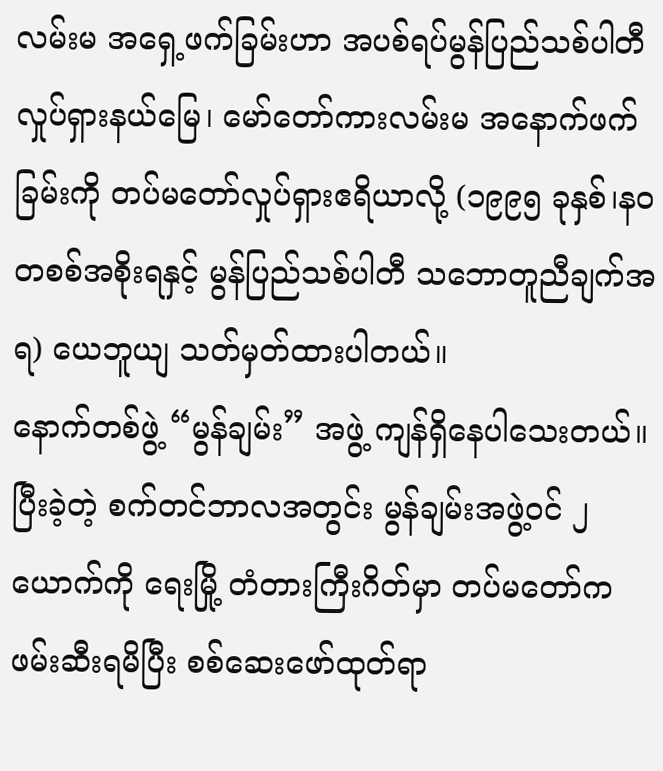လမ်းမ အရှေ့ဖက်ခြမ်းဟာ အပစ်ရပ်မွန်ပြည်သစ်ပါတီလှုပ်ရှားနယ်မြေ၊ မော်တော်ကားလမ်းမ အနောက်ဖက်ခြမ်းကို တပ်မတော်လှုပ်ရှားဧရိယာလို့ (၁၉၉၅ ခုနှစ်၊နဝတစစ်အစိုးရနှင့် မွန်ပြည်သစ်ပါတီ သဘောတူညီချက်အရ) ယေဘူယျ သတ်မှတ်ထားပါတယ်။
နောက်တစ်ဖွဲ့ “မွန်ချမ်း” အဖွဲ့ ကျန်ရှိနေပါသေးတယ်။ ပြီးခဲ့တဲ့ စက်တင်ဘာလအတွင်း မွန်ချမ်းအဖွဲ့ဝင် ၂ ယောက်ကို ရေးမြို့ တံတားကြီးဂိတ်မှာ တပ်မတော်က ဖမ်းဆီးရမိပြီး စစ်ဆေးဖော်ထုတ်ရာ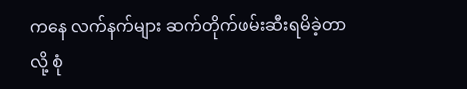ကနေ လက်နက်များ ဆက်တိုက်ဖမ်းဆီးရမိခဲ့တာလို့ စုံ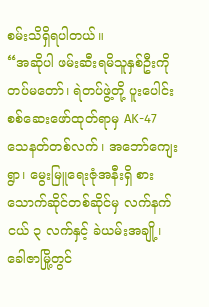စမ်းသိရှိရပါတယ်။
“အဆိုပါ ဖမ်းဆီးရမိသူနှစ်ဦးကို တပ်မတော်၊ ရဲတပ်ဖွဲ့တို့ ပူးပေါင်းစစ်ဆေးဖော်ထုတ်ရာမှ AK-47 သေနတ်တစ်လက်၊ အဘော်ကျေးရွာ၊ မွေးမြူရေးဇုံအနီးရှိ စားသောက်ဆိုင်တစ်ဆိုင်မှ လက်နက်ငယ် ၃ လက်နှင့် ခဲယမ်းအချို့၊ ခေါဇာမြို့တွင်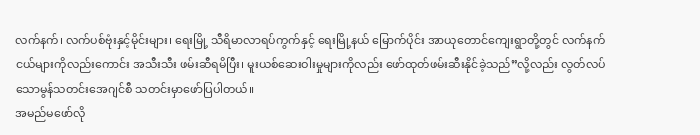လက်နက်၊ လက်ပစ်ဗုံးနှင့်မိုင်းများ၊ ရေးမြို့ သီရိမာလာရပ်ကွက်နှင့် ရေးမြို့နယ် မြောက်ပိုင်း အာယုတောင်ကျေးရွာတို့တွင် လက်နက်ငယ်များကိုလည်းကောင်း အသီးသီး ဖမ်းဆီရမိပြီး၊ မူးယစ်ဆေးဝါးမှုများကိုလည်း ဖော်ထုတ်ဖမ်းဆီးနိုင်ခဲ့သည်”လို့လည်း လွတ်လပ်သောမွန်သတင်းအေဂျင်စီ သတင်းမှာဖော်ပြပါတယ်။
အမည်မဖော်လို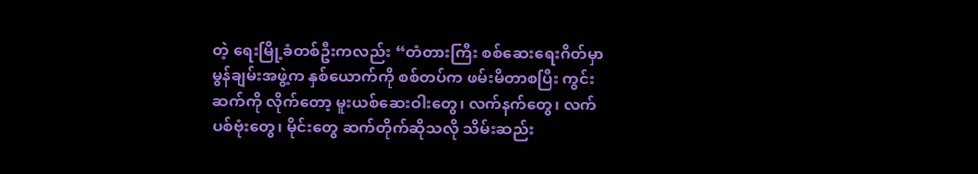တဲ့ ရေးမြို့ခံတစ်ဦးကလည်း “တံတားကြီး စစ်ဆေးရေးဂိတ်မှာ မွန်ချမ်းအဖွဲ့က နှစ်ယောက်ကို စစ်တပ်က ဖမ်းမိတာစပြီး ကွင်းဆက်ကို လိုက်တော့ မူးယစ်ဆေးဝါးတွေ၊ လက်နက်တွေ၊ လက်ပစ်ဗုံးတွေ၊ မိုင်းတွေ ဆက်တိုက်ဆိုသလို သိမ်းဆည်း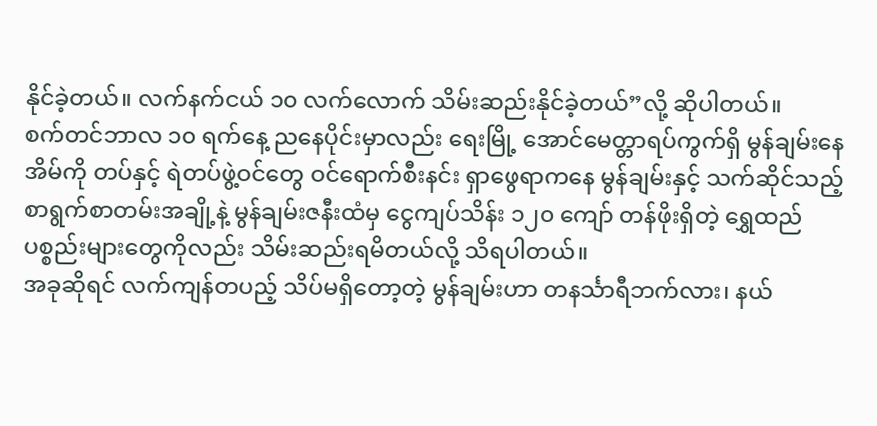နိုင်ခဲ့တယ်။ လက်နက်ငယ် ၁၀ လက်လောက် သိမ်းဆည်းနိုင်ခဲ့တယ်”လို့ ဆိုပါတယ်။
စက်တင်ဘာလ ၁၀ ရက်နေ့ ညနေပိုင်းမှာလည်း ရေးမြို့ အောင်မေတ္တာရပ်ကွက်ရှိ မွန်ချမ်းနေအိမ်ကို တပ်နှင့် ရဲတပ်ဖွဲ့ဝင်တွေ ဝင်ရောက်စီးနင်း ရှာဖွေရာကနေ မွန်ချမ်းနှင့် သက်ဆိုင်သည့် စာရွက်စာတမ်းအချို့နဲ့ မွန်ချမ်းဇနီးထံမှ ငွေကျပ်သိန်း ၁၂၀ ကျော် တန်ဖိုးရှိတဲ့ ရွှေထည်ပစ္စည်းများတွေကိုလည်း သိမ်းဆည်းရမိတယ်လို့ သိရပါတယ်။
အခုဆိုရင် လက်ကျန်တပည့် သိပ်မရှိတော့တဲ့ မွန်ချမ်းဟာ တနင်္သာရီဘက်လား၊ နယ်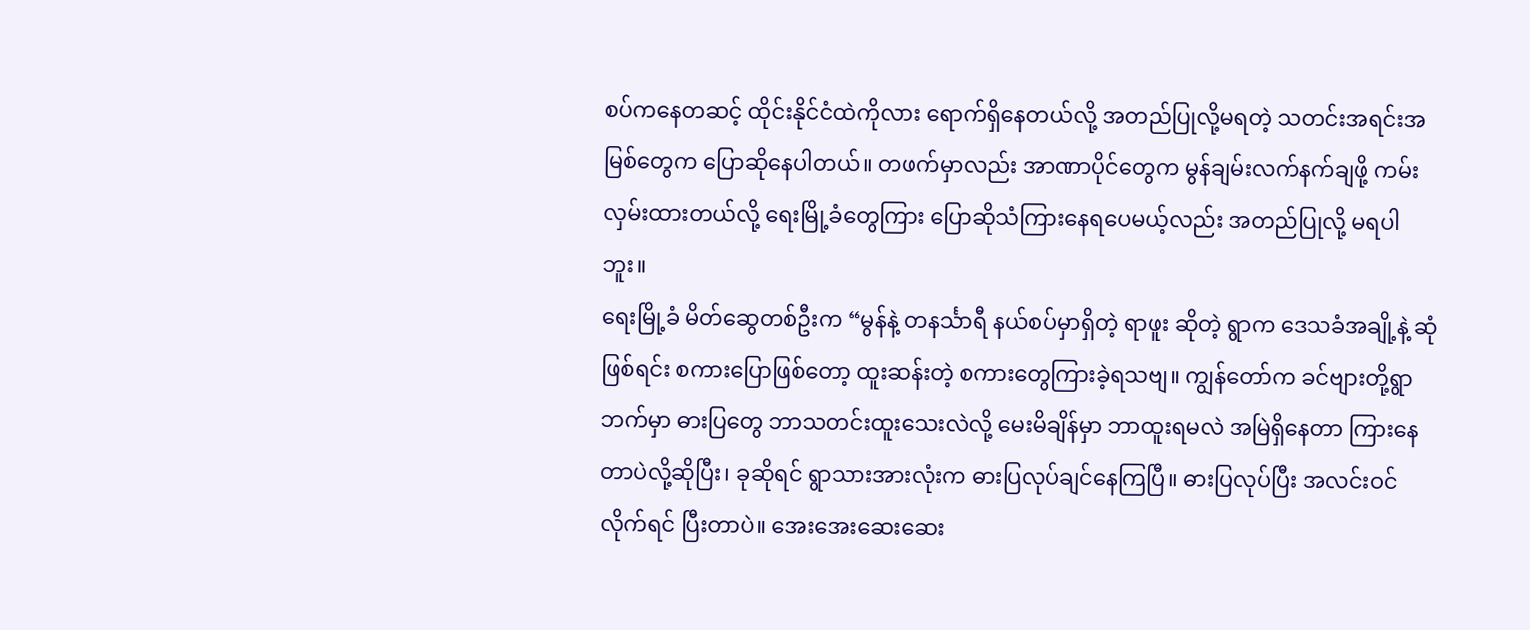စပ်ကနေတဆင့် ထိုင်းနိုင်ငံထဲကိုလား ရောက်ရှိနေတယ်လို့ အတည်ပြုလို့မရတဲ့ သတင်းအရင်းအမြစ်တွေက ပြောဆိုနေပါတယ်။ တဖက်မှာလည်း အာဏာပိုင်တွေက မွန်ချမ်းလက်နက်ချဖို့ ကမ်းလှမ်းထားတယ်လို့ ရေးမြို့ခံတွေကြား ပြောဆိုသံကြားနေရပေမယ့်လည်း အတည်ပြုလို့ မရပါဘူး။
ရေးမြို့ခံ မိတ်ဆွေတစ်ဦးက “မွန်နဲ့ တနင်္သာရီ နယ်စပ်မှာရှိတဲ့ ရာဖူး ဆိုတဲ့ ရွာက ဒေသခံအချို့နဲ့ ဆုံဖြစ်ရင်း စကားပြောဖြစ်တော့ ထူးဆန်းတဲ့ စကားတွေကြားခဲ့ရသဗျ။ ကျွန်တော်က ခင်ဗျားတို့ရွာဘက်မှာ ဓားပြတွေ ဘာသတင်းထူးသေးလဲလို့ မေးမိချိန်မှာ ဘာထူးရမလဲ အမြဲရှိနေတာ ကြားနေတာပဲလို့ဆိုပြီး၊ ခုဆိုရင် ရွာသားအားလုံးက ဓားပြလုပ်ချင်နေကြပြီ။ ဓားပြလုပ်ပြီး အလင်းဝင်လိုက်ရင် ပြီးတာပဲ။ အေးအေးဆေးဆေး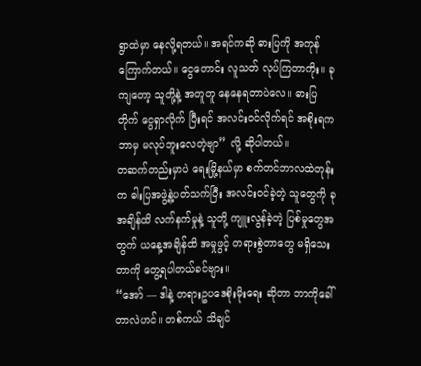ရွာထဲမှာ နေလို့ရတယ်။ အရင်ကဆို ဓားပြကို အကုန်ကြောက်တယ်။ ငွေတောင်း လူသတ် လုပ်ကြတာကိုး။ ခုကျတော့ သူတို့နဲ့ အတူတူ နေနေရတာပဲလေ။ ဓားပြတိုက် ငွေရှာလိုက် ပြီးရင် အလင်းဝင်လိုက်ရင် အစိုးရက ဘာမှ မလုပ်ဘူးလေတဲ့ဗျာ” လို့ ဆိုပါတယ်။
တဆက်တည်းမှာပဲ ရေးမြို့နယ်မှာ စက်တင်ဘာလထဲတုန်းက ဓါးပြအဖွဲ့နဲ့ပတ်သက်ပြီး အလင်းဝင်ခဲ့တဲ့ သူတွေကို ခုအချိန်ထိ လက်နက်မှုနဲ့ သူတို့ ကျူးလွန်ခဲ့တဲ့ ပြစ်မှုတွေအတွက် ယနေ့အချိန်ထိ အမှုဖွင့် တရားစွဲတာတွေ မရှိသေးတာကို တွေ့ရပါတယ်ခင်ဗျား။
“အော် — ဒါနဲ့ တရားဥပဒေစိုးမိုးရေး ဆိုတာ ဘာကိုခေါ်တာလဲဟင်။ တစ်ကယ် သိချင်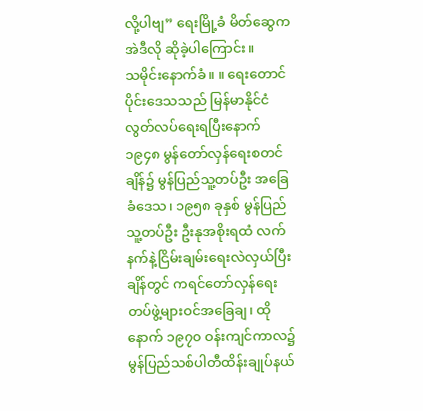လို့ပါဗျ” ရေးမြို့ခံ မိတ်ဆွေက အဲဒီလို ဆိုခဲ့ပါကြောင်း။
သမိုင်းနောက်ခံ။ ။ ရေးတောင်ပိုင်းဒေသသည် မြန်မာနိုင်ငံလွတ်လပ်ရေးရပြီးနောက် ၁၉၄၈ မွန်တော်လှန်ရေးစတင်ချိန်၌ မွန်ပြည်သူ့တပ်ဦး အခြေခံဒေသ၊ ၁၉၅၈ ခုနှစ် မွန်ပြည်သူ့တပ်ဦး ဦးနုအစိုးရထံ လက်နက်နဲ့ငြိမ်းချမ်းရေးလဲလှယ်ပြီးချိန်တွင် ကရင်တော်လှန်ရေးတပ်ဖွဲ့များဝင်အခြေချ၊ ထိုနောက် ၁၉၇၀ ဝန်းကျင်ကာလ၌ မွန်ပြည်သစ်ပါတီထိန်းချုပ်နယ်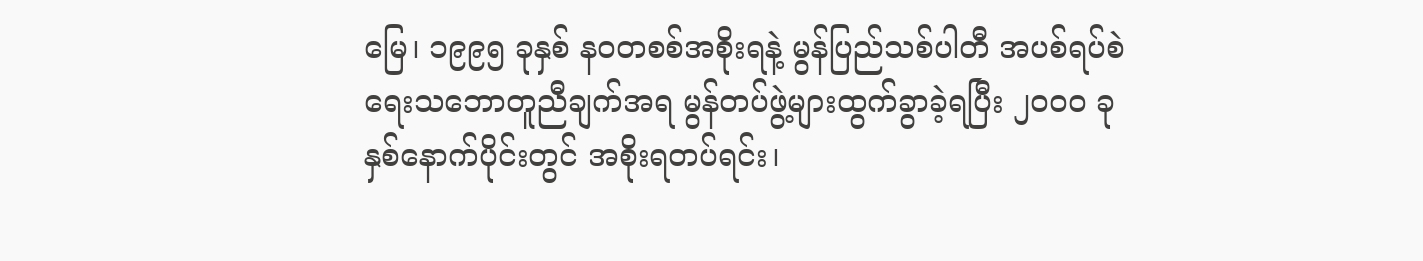မြေ၊ ၁၉၉၅ ခုနှစ် နဝတစစ်အစိုးရနဲ့ မွန်ပြည်သစ်ပါတီ အပစ်ရပ်စဲရေးသဘောတူညီချက်အရ မွန်တပ်ဖွဲ့များထွက်ခွာခဲ့ရပြီး ၂၀ဝ၀ ခုနှစ်နောက်ပိုင်းတွင် အစိုးရတပ်ရင်း၊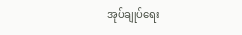အုပ်ချုပ်ရေး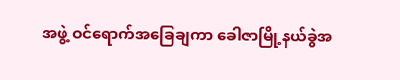အဖွဲ့ ဝင်ရောက်အခြေချကာ ခေါဇာမြို့နယ်ခွဲအ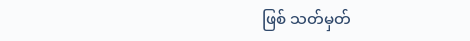ဖြစ် သတ်မှတ်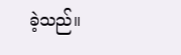ခဲ့သည်။